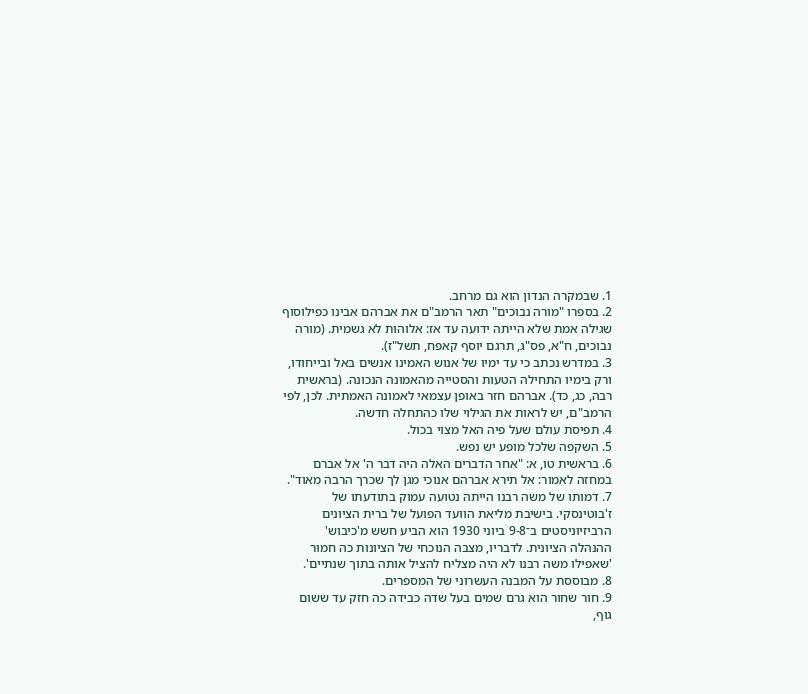1. שבמקרה הנדון הוא גם מרחב.
2. בספרו "מורה נבוכים" תאר הרמב"ם את אברהם אבינו כפילוסוף שגילה אמת שלא הייתה ידועה עד אז: אלוהות לא גשמית. (מורה נבוכים, ח"א, פס"ג, תרגם יוסף קאפח, תשל"ז).
3. במדרש נכתב כי עד ימיו של אנוש האמינו אנשים באל ובייחודו, ורק בימיו התחילה הטעות והסטייה מהאמונה הנכונה. (בראשית רבה, כג, כד). אברהם חזר באופן עצמאי לאמונה האמתית. לכן, לפי הרמב"ם, יש לראות את הגילוי שלו כהתחלה חדשה.
4. תפיסת עולם שעל פיה האל מצוי בכול.
5. השקפה שלכל מופע יש נפש.
6. בראשית טו, א: "אחר הדברים האלה היה דבר ה' אל אברם במחזה לאמור: אל תירא אברהם אנוכי מגן לך שכרך הרבה מאוד".
7. דמותו של משה רבנו הייתה נטועה עמוק בתודעתו של ז'בוטינסקי. בישיבת מליאת הוועד הפועל של ברית הציונים הרביזיוניסטים ב־9-8 ביוני 1930 הוא הביע חשש מ'כיבוש' ההנהלה הציונית. לדבריו, מצבה הנוכחי של הציונות כה חמוּר 'שאפילו משה רבנו לא היה מצליח להציל אותה בתוך שנתיים'.
8. מבוססת על המבנה העשרוני של המספרים.
9. חור שחור הוא גרם שמים בעל שדה כבידה כה חזק עד ששום גוף,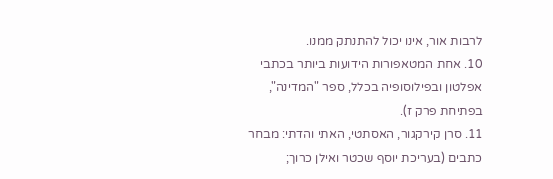לרבות אור, אינו יכול להתנתק ממנו.
10. אחת המטאפורות הידועות ביותר בכתבי אפלטון ובפילוסופיה בכלל, ספר "המדינה", בפתיחת פרק ז).
11. סרן קירקגור, האסתטי, האתי והדתי: מבחר כתבים (בעריכת יוסף שכטר ואילן כרוך;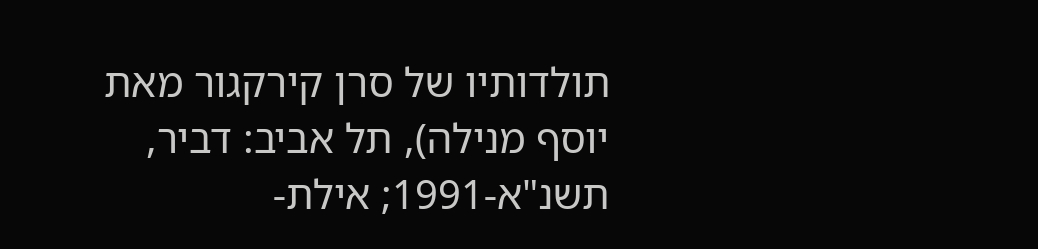תולדותיו של סרן קירקגור מאת יוסף מנילה), תל אביב: דביר, תשנ"א-1991; אילת-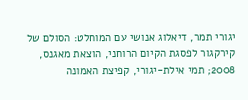יגורי תמר, דיאלוג אנושי עם המוחלט: הסולם של קירקגור לפסגת הקיום הרוחני, הוצאת מאגנס, 2008; תמי אילת-יגורי, קפיצת האמונה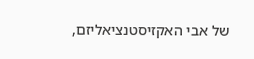של אבי האקזיסטנציאליזם,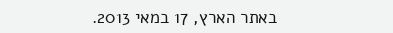באתר הארץ, 17 במאי 2013.